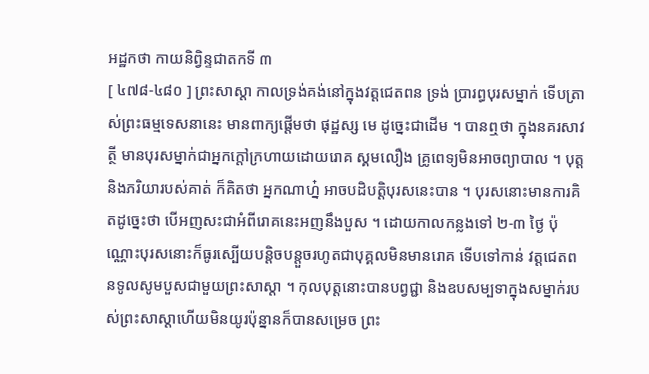អដ្ឋកថា កាយនិព្វិន្ទជាតកទី ៣
[ ៤៧៨-៤៨០ ] ព្រះសាស្តា កាលទ្រង់គង់នៅក្នុងវត្តជេតពន ទ្រង់ ប្រារព្ធបុរសម្នាក់ ទើបត្រាស់ព្រះធម្មទេសនានេះ មានពាក្យផ្តើមថា ផុដ្ឋស្ស មេ ដូច្នេះជាដើម ។ បានឮថា ក្នុងនគរសាវត្ថី មានបុរសម្នាក់ជាអ្នកក្តៅក្រហាយដោយរោគ ស្គមលឿង គ្រូពេទ្យមិនអាចព្យាបាល ។ បុត្តនិងភរិយារបស់គាត់ ក៏គិតថា អ្នកណាហ្ន៎ អាចបដិបត្តិបុរសនេះបាន ។ បុរសនោះមានការគិតដូច្នេះថា បើអញសះជាអំពីរោគនេះអញនឹងបួស ។ ដោយកាលកន្លងទៅ ២-៣ ថ្ងៃ ប៉ុណ្ណោះបុរសនោះក៏ធូរស្បើយបន្តិចបន្តួចរហូតជាបុគ្គលមិនមានរោគ ទើបទៅកាន់ វត្តជេតពនទូលសូមបួសជាមួយព្រះសាស្តា ។ កុលបុត្តនោះបានបព្វជ្ជា និងឧបសម្បទាក្នុងសម្នាក់របស់ព្រះសាស្តាហើយមិនយូរប៉ុន្នានក៏បានសម្រេច ព្រះ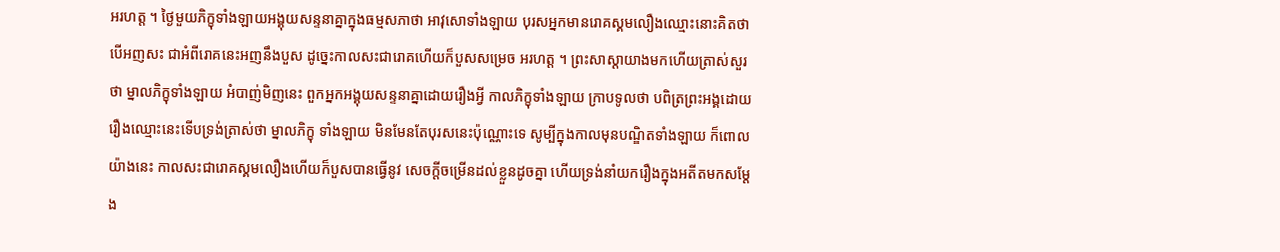អរហត្ត ។ ថ្ងៃមួយភិក្ខុទាំងឡាយអង្គុយសន្ទនាគ្នាក្នុងធម្មសភាថា អាវុសោទាំងឡាយ បុរសអ្នកមានរោគស្គមលឿងឈ្មោះនោះគិតថា បើអញសះ ជាអំពីរោគនេះអញនឹងបួស ដូច្នេះកាលសះជារោគហើយក៏បួសសម្រេច អរហត្ត ។ ព្រះសាស្តាយាងមកហើយត្រាស់សួរថា ម្នាលភិក្ខុទាំងឡាយ អំបាញ់មិញនេះ ពួកអ្នកអង្គុយសន្ទនាគ្នាដោយរឿងអ្វី កាលភិក្ខុទាំងឡាយ ក្រាបទូលថា បពិត្រព្រះអង្គដោយរឿងឈ្មោះនេះទើបទ្រង់ត្រាស់ថា ម្នាលភិក្ខុ ទាំងឡាយ មិនមែនតែបុរសនេះប៉ុណ្ណោះទេ សូម្បីក្នុងកាលមុនបណ្ឌិតទាំងឡាយ ក៏ពោលយ៉ាងនេះ កាលសះជារោគស្គមលឿងហើយក៏បួសបានធ្វើនូវ សេចក្តីចម្រើនដល់ខ្លួនដូចគ្នា ហើយទ្រង់នាំយករឿងក្នុងអតីតមកសម្តែង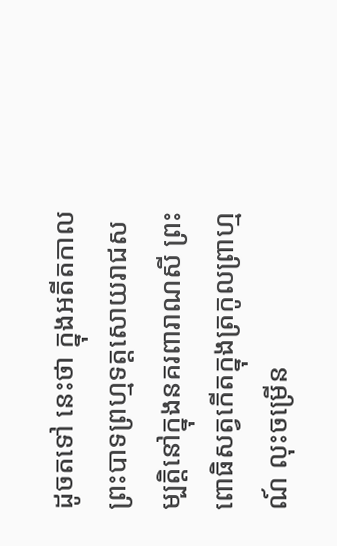ដូចតទៅ នេះថា ក្នុងអតីតកាលព្រះបាទព្រហ្មទត្តសោយរាជសម្បត្តិនៅក្នុងនគរពារាណសី ព្រះពោធិសត្វកើតក្នុងត្រកូលព្រាហ្មណ៍ លុះចម្រើន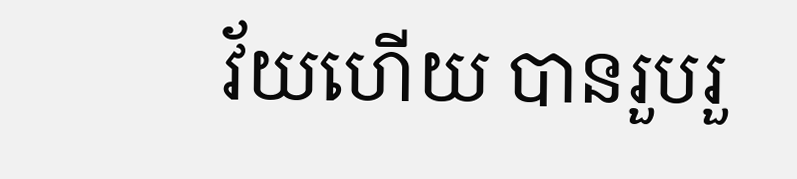វ័យហើយ បានរួបរួ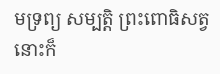មទ្រព្យ សម្បត្តិ ព្រះពោធិសត្វនោះក៏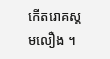កើតរោគស្គមលឿង ។